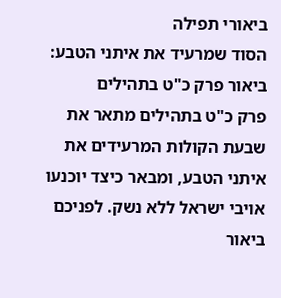ביאורי תפילה
הסוד שמרעיד את איתני הטבע: ביאור פרק כ"ט בתהילים
פרק כ"ט בתהילים מתאר את שבעת הקולות המרעידים את איתני הטבע, ומבאר כיצד יוכנעו אויבי ישראל ללא נשק. לפניכם ביאור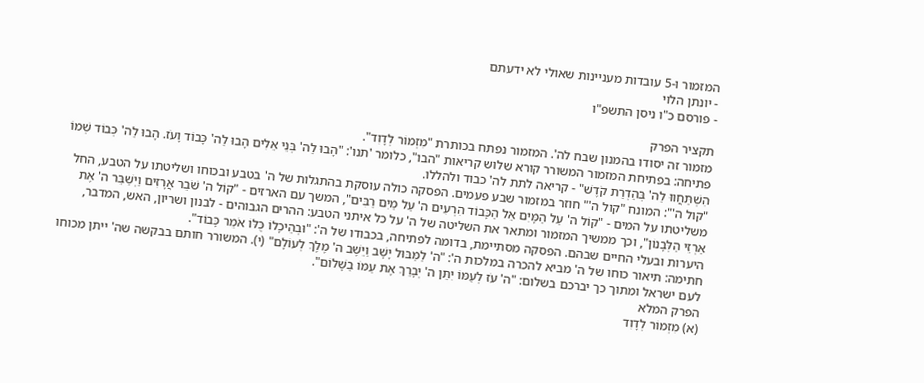המזמור ו-5 עובדות מעניינות שאולי לא ידעתם
- יונתן הלוי
- פורסם כ"ו ניסן התשפ"ו

תקציר הפרק
מזמור זה יסודו בהמנון שבח לה'. המזמור נפתח בכותרת "מִזְמוֹר לְדָוִד".
פתיחה: בפתיחת המזמור המשורר קורא שלוש קריאות "הבו", כלומר 'תנו': "הָבוּ לַה' בְּנֵי אֵלִים הָבוּ לַה' כָּבוֹד וָעֹז. הָבוּ לַה' כְּבוֹד שְׁמוֹ הִשְׁתַּחֲווּ לַה' בְּהַדְרַת קֹדֶשׁ" - קריאה לתת לה' כבוד ולהללו.
"קול ה'": המונח "קול ה'" חוזר במזמור שבע פעמים. הפסקה כולה עוסקת בהתגלות של ה' בטבע ובכוחו ושליטתו על הטבע, החל משליטתו על המים - "קוֹל ה' עַל הַמָּיִם אֵל הַכָּבוֹד הִרְעִים ה' עַל מַיִם רַבִּים", המשך עם הארזים - "קוֹל ה' שֹׁבֵר אֲרָזִים וַיְשַׁבֵּר ה' אֶת אַרְזֵי הַלְּבָנוֹן", וכך ממשיך המזמור ומתאר את השליטה של ה' על כל איתני הטבע: ההרים הגבוהים - לבנון ושריון, האש, המדבר, היערות ובעלי החיים שבהם. הפסקה מסתיימת, בדומה לפתיחה, בכבודו של ה': "וּבְהֵיכָלוֹ כֻּלּוֹ אֹמֵר כָּבוֹד".
חתימה: תיאור כוחו של ה' מביא להכרה במלכות ה': "ה' לַמַּבּוּל יָשָׁב וַיֵּשֶׁב ה' מֶלֶךְ לְעוֹלָם" (י). המשורר חותם בבקשה שה' ייתן מכוחו לעם ישראל ומתוך כך יברכם בשלום: "ה' עֹז לְעַמּוֹ יִתֵּן ה' יְבָרֵךְ אֶת עַמּוֹ בַשָּׁלוֹם".
הפרק המלא
(א) מִזְמוֹר לְדָוִד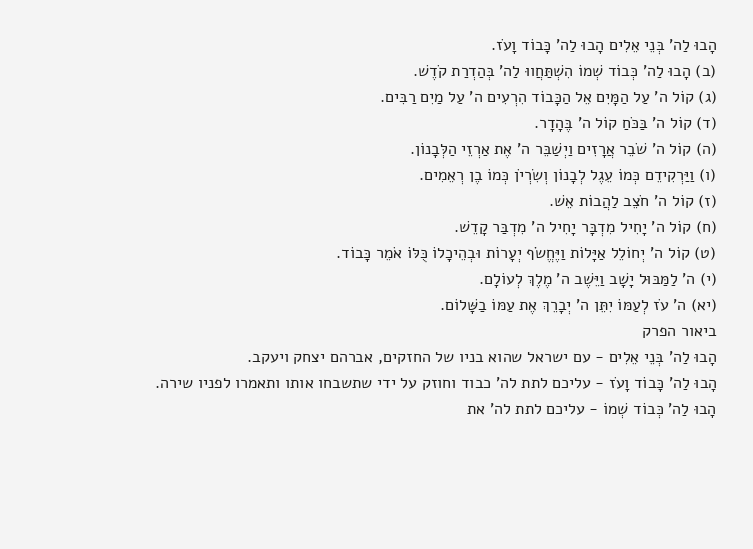הָבוּ לַה' בְּנֵי אֵלִים הָבוּ לַה' כָּבוֹד וָעֹז.
(ב) הָבוּ לַה' כְּבוֹד שְׁמוֹ הִשְׁתַּחֲווּ לַה' בְּהַדְרַת קֹדֶשׁ.
(ג) קוֹל ה' עַל הַמָּיִם אֵל הַכָּבוֹד הִרְעִים ה' עַל מַיִם רַבִּים.
(ד) קוֹל ה' בַּכֹּחַ קוֹל ה' בֶּהָדָר.
(ה) קוֹל ה' שֹׁבֵר אֲרָזִים וַיְשַׁבֵּר ה' אֶת אַרְזֵי הַלְּבָנוֹן.
(ו) וַיַּרְקִידֵם כְּמוֹ עֵגֶל לְבָנוֹן וְשִׂרְיֹן כְּמוֹ בֶן רְאֵמִים.
(ז) קוֹל ה' חֹצֵב לַהֲבוֹת אֵשׁ.
(ח) קוֹל ה' יָחִיל מִדְבָּר יָחִיל ה' מִדְבַּר קָדֵשׁ.
(ט) קוֹל ה' יְחוֹלֵל אַיָּלוֹת וַיֶּחֱשֹׂף יְעָרוֹת וּבְהֵיכָלוֹ כֻּלּוֹ אֹמֵר כָּבוֹד.
(י) ה' לַמַּבּוּל יָשָׁב וַיֵּשֶׁב ה' מֶלֶךְ לְעוֹלָם.
(יא) ה' עֹז לְעַמּוֹ יִתֵּן ה' יְבָרֵךְ אֶת עַמּוֹ בַשָּׁלוֹם.
ביאור הפרק
הָבוּ לַה' בְּנֵי אֵלִים - עם ישראל שהוא בניו של החזקים, אברהם יצחק ויעקב.
הָבוּ לַה' כָּבוֹד וָעֹז - עליכם לתת לה' כבוד וחוזק על ידי שתשבחו אותו ותאמרו לפניו שירה.
הָבוּ לַה' כְּבוֹד שְׁמוֹ - עליכם לתת לה' את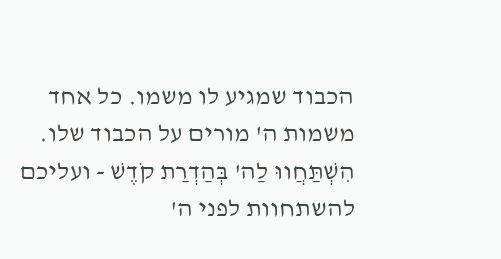הכבוד שמגיע לו משמו. כל אחד משמות ה' מורים על הכבוד שלו.
הִשְׁתַּחֲווּ לַה' בְּהַדְרַת קֹדֶשׁ - ועליכם להשתחוות לפני ה'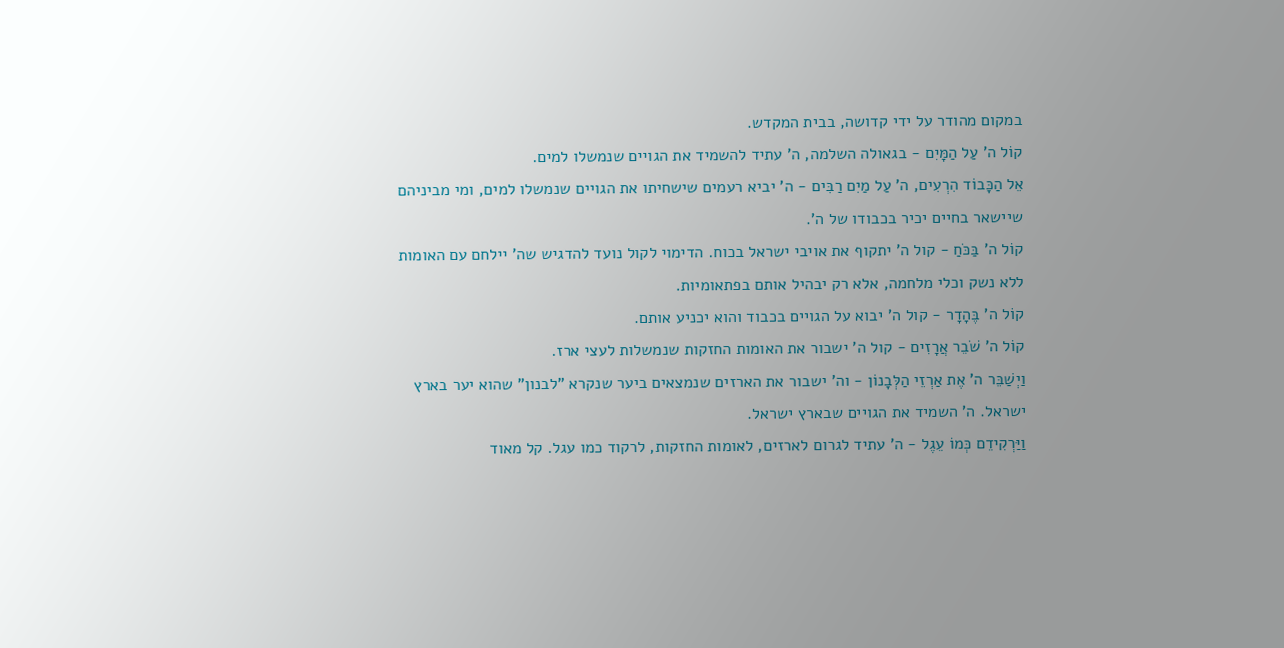במקום מהודר על ידי קדושה, בבית המקדש.
קוֹל ה' עַל הַמָּיִם - בגאולה השלמה, ה' עתיד להשמיד את הגויים שנמשלו למים.
אֵל הַכָּבוֹד הִרְעִים, ה' עַל מַיִם רַבִּים - ה' יביא רעמים שישחיתו את הגויים שנמשלו למים, ומי מביניהם שיישאר בחיים יכיר בכבודו של ה'.
קוֹל ה' בַּכֹּחַ - קול ה' יתקוף את אויבי ישראל בכוח. הדימוי לקול נועד להדגיש שה' יילחם עם האומות ללא נשק וכלי מלחמה, אלא רק יבהיל אותם בפתאומיות.
קוֹל ה' בֶּהָדָר - קול ה' יבוא על הגויים בכבוד והוא יכניע אותם.
קוֹל ה' שֹׁבֵר אֲרָזִים - קול ה' ישבור את האומות החזקות שנמשלות לעצי ארז.
וַיְשַׁבֵּר ה' אֶת אַרְזֵי הַלְּבָנוֹן - וה' ישבור את הארזים שנמצאים ביער שנקרא "לבנון" שהוא יער בארץ ישראל. ה' השמיד את הגויים שבארץ ישראל.
וַיַּרְקִידֵם כְּמוֹ עֵגֶל - ה' עתיד לגרום לארזים, לאומות החזקות, לרקוד כמו עגל. קל מאוד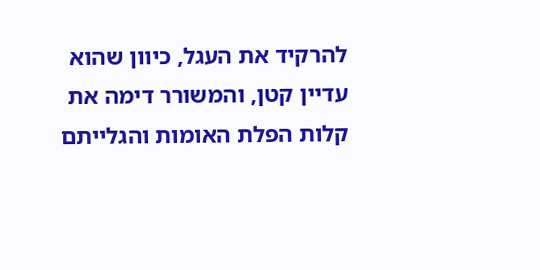להרקיד את העגל, כיוון שהוא עדיין קטן, והמשורר דימה את קלות הפלת האומות והגלייתם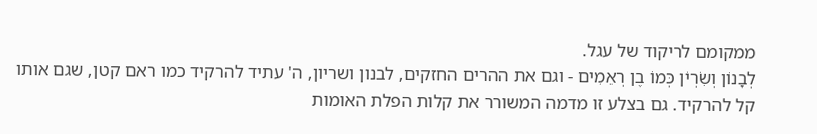ממקומם לריקוד של עגל.
לְבָנוֹן וְשִׂרְיֹן כְּמוֹ בֶן רְאֵמִים - וגם את ההרים החזקים, לבנון ושריון, ה' עתיד להרקיד כמו ראם קטן, שגם אותו קל להרקיד. גם בצלע זו מדמה המשורר את קלות הפלת האומות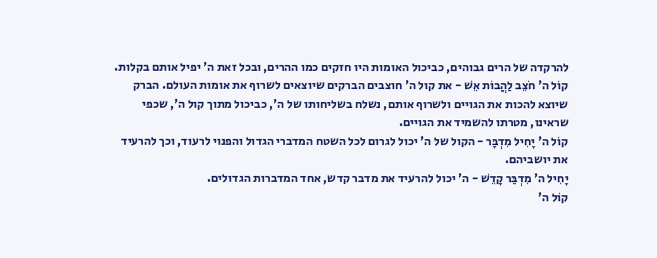להרקדה של הרים גבוהים, כביכול האומות היו חזקים כמו ההרים, ובכל זאת ה' יפיל אותם בקלות.
קוֹל ה' חֹצֵב לַהֲבוֹת אֵשׁ - את קול ה' חוצבים הברקים שיוצאים לשרוף את אומות העולם. הברק שיוצא להכות את הגויים ולשרוף אותם, נשלח בשליחותו של ה', כביכול מתוך קול ה', שכפי שראינו, מטרתו להשמיד את הגויים.
קוֹל ה' יָחִיל מִדְבָּר - הקול של ה' יכול לגרום לכל השטח המדברי הגדול והפנוי לרעוד, וכך להרעיד את יושביהם.
יָחִיל ה' מִדְבַּר קָדֵשׁ - ה' יכול להרעיד את מדבר קדש, אחד המדברות הגדולים.
קוֹל ה'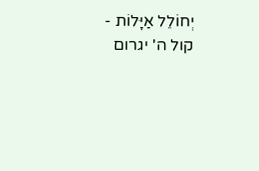יְחוֹלֵל אַיָּלוֹת - קול ה' יגרום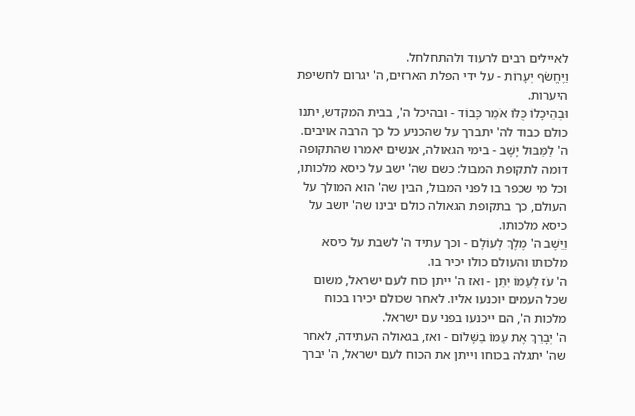לאיילים רבים לרעוד ולהתחלחל.
וַיֶּחֱשֹׂף יְעָרוֹת - על ידי הפלת הארזים, ה' יגרום לחשיפת היערות.
וּבְהֵיכָלוֹ כֻּלּוֹ אֹמֵר כָּבוֹד - ובהיכל ה', בבית המקדש, יתנו כולם כבוד לה' יתברך על שהכניע כל כך הרבה אויבים.
ה' לַמַּבּוּל יָשָׁב - בימי הגאולה, אנשים יאמרו שהתקופה דומה לתקופת המבול: כשם שה' ישב על כיסא מלכותו, וכל מי שכפר בו לפני המבול, הבין שה' הוא המולך על העולם, כך בתקופת הגאולה כולם יבינו שה' יושב על כיסא מלכותו.
וַיֵּשֶׁב ה' מֶלֶךְ לְעוֹלָם - וכך עתיד ה' לשבת על כיסא מלכותו והעולם כולו יכיר בו.
ה' עֹז לְעַמּוֹ יִתֵּן - ואז ה' ייתן כוח לעם ישראל, משום שכל העמים יוכנעו אליו. לאחר שכולם יכירו בכוח מלכות ה', הם ייכנעו בפני עם ישראל.
ה' יְבָרֵךְ אֶת עַמּוֹ בַשָּׁלוֹם - ואז, בגאולה העתידה, לאחר שה' יתגלה בכוחו וייתן את הכוח לעם ישראל, ה' יברך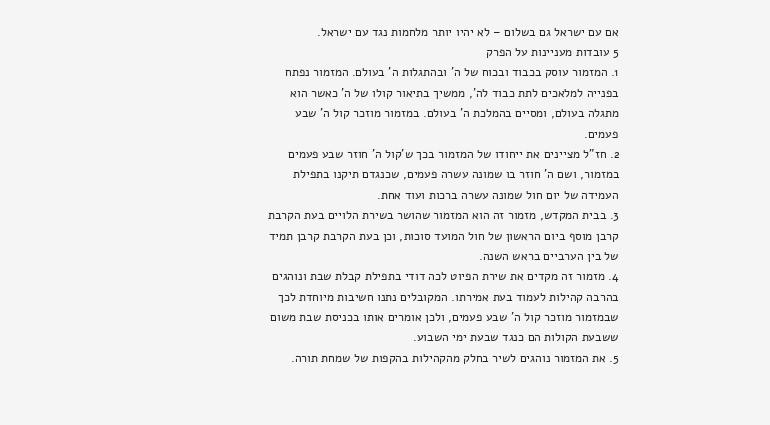אם עם ישראל גם בשלום – לא יהיו יותר מלחמות נגד עם ישראל.
5 עובדות מעניינות על הפרק
1. המזמור עוסק בכבוד ובכוח של ה' ובהתגלות ה' בעולם. המזמור נפתח בפנייה למלאכים לתת כבוד לה', ממשיך בתיאור קולו של ה' כאשר הוא מתגלה בעולם, ומסיים בהמלכת ה' בעולם. במזמור מוזכר קול ה' שבע פעמים.
2. חז"ל מציינים את ייחודו של המזמור בכך ש'קול ה' חוזר שבע פעמים במזמור, ושם ה' חוזר בו שמונה עשרה פעמים, שכנגדם תיקנו בתפילת העמידה של יום חול שמונה עשרה ברכות ועוד אחת.
3. בבית המקדש, מזמור זה הוא המזמור שהושר בשירת הלויים בעת הקרבת קרבן מוסף ביום הראשון של חול המועד סוכות, וכן בעת הקרבת קרבן תמיד של בין הערביים בראש השנה.
4. מזמור זה מקדים את שירת הפיוט לכה דודי בתפילת קבלת שבת ונוהגים בהרבה קהילות לעמוד בעת אמירתו. המקובלים נתנו חשיבות מיוחדת לכך שבמזמור מוזכר קול ה' שבע פעמים, ולכן אומרים אותו בכניסת שבת משום ששבעת הקולות הם כנגד שבעת ימי השבוע.
5. את המזמור נוהגים לשיר בחלק מהקהילות בהקפות של שמחת תורה.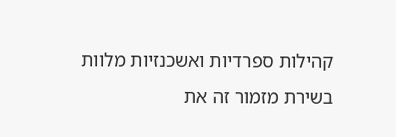קהילות ספרדיות ואשכנזיות מלוות בשירת מזמור זה את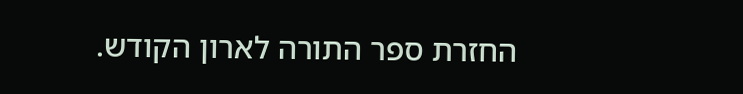החזרת ספר התורה לארון הקודש.